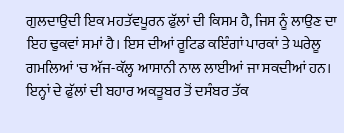ਗੁਲਦਾਉਦੀ ਇਕ ਮਹਤੱਵਪੂਰਨ ਫੁੱਲਾਂ ਦੀ ਕਿਸਮ ਹੈ, ਜਿਸ ਨੂੰ ਲਾਉਣ ਦਾ ਇਹ ਢੁਕਵਾਂ ਸਮਾਂ ਹੈ। ਇਸ ਦੀਆਂ ਰੂਟਿਡ ਕਇੰਗਾਂ ਪਾਰਕਾਂ ਤੇ ਘਰੇਲੂ ਗਮਲਿਆਂ 'ਚ ਅੱਜ-ਕੱਲ੍ਹ ਆਸਾਨੀ ਨਾਲ ਲਾਈਆਂ ਜਾ ਸਕਦੀਆਂ ਹਨ। ਇਨ੍ਹਾਂ ਦੇ ਫੁੱਲਾਂ ਦੀ ਬਹਾਰ ਅਕਤੂਬਰ ਤੋਂ ਦਸੰਬਰ ਤੱਕ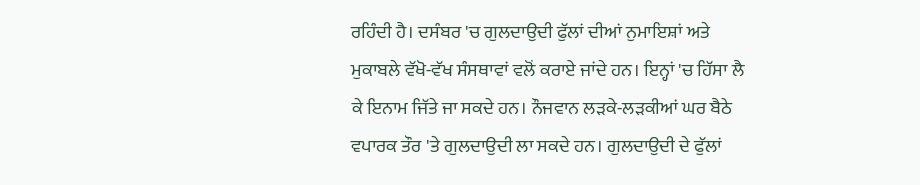ਰਹਿੰਦੀ ਹੈ। ਦਸੰਬਰ 'ਚ ਗੁਲਦਾਉਦੀ ਫੁੱਲਾਂ ਦੀਆਂ ਨੁਮਾਇਸ਼ਾਂ ਅਤੇ ਮੁਕਾਬਲੇ ਵੱਖੋ-ਵੱਖ ਸੰਸਥਾਵਾਂ ਵਲੋਂ ਕਰਾਏ ਜਾਂਦੇ ਹਨ। ਇਨ੍ਹਾਂ 'ਚ ਹਿੱਸਾ ਲੈ ਕੇ ਇਨਾਮ ਜਿੱਤੇ ਜਾ ਸਕਦੇ ਹਨ। ਨੌਜਵਾਨ ਲੜਕੇ-ਲੜਕੀਆਂ ਘਰ ਬੈਠੇ ਵਪਾਰਕ ਤੌਰ 'ਤੇ ਗੁਲਦਾਉਦੀ ਲਾ ਸਕਦੇ ਹਨ। ਗੁਲਦਾਉਦੀ ਦੇ ਫੁੱਲਾਂ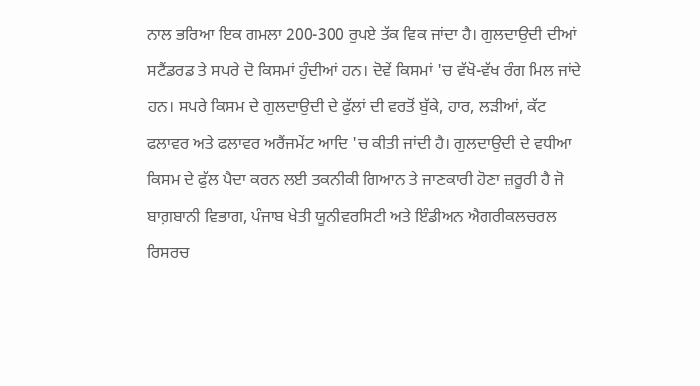ਨਾਲ ਭਰਿਆ ਇਕ ਗਮਲਾ 200-300 ਰੁਪਏ ਤੱਕ ਵਿਕ ਜਾਂਦਾ ਹੈ। ਗੁਲਦਾਉਦੀ ਦੀਆਂ ਸਟੈਂਡਰਡ ਤੇ ਸਪਰੇ ਦੋ ਕਿਸਮਾਂ ਹੁੰਦੀਆਂ ਹਨ। ਦੋਵੇਂ ਕਿਸਮਾਂ 'ਚ ਵੱਖੋ-ਵੱਖ ਰੰਗ ਮਿਲ ਜਾਂਦੇ ਹਨ। ਸਪਰੇ ਕਿਸਮ ਦੇ ਗੁਲਦਾਉਦੀ ਦੇ ਫੁੱਲਾਂ ਦੀ ਵਰਤੋਂ ਬੁੱਕੇ, ਹਾਰ, ਲੜੀਆਂ, ਕੱਟ ਫਲਾਵਰ ਅਤੇ ਫਲਾਵਰ ਅਰੈਂਜਮੇਂਟ ਆਦਿ 'ਚ ਕੀਤੀ ਜਾਂਦੀ ਹੈ। ਗੁਲਦਾਉਦੀ ਦੇ ਵਧੀਆ ਕਿਸਮ ਦੇ ਫੁੱਲ ਪੈਦਾ ਕਰਨ ਲਈ ਤਕਨੀਕੀ ਗਿਆਨ ਤੇ ਜਾਣਕਾਰੀ ਹੋਣਾ ਜ਼ਰੂਰੀ ਹੈ ਜੋ ਬਾਗ਼ਬਾਨੀ ਵਿਭਾਗ, ਪੰਜਾਬ ਖੇਤੀ ਯੂਨੀਵਰਸਿਟੀ ਅਤੇ ਇੰਡੀਅਨ ਐਗਰੀਕਲਚਰਲ ਰਿਸਰਚ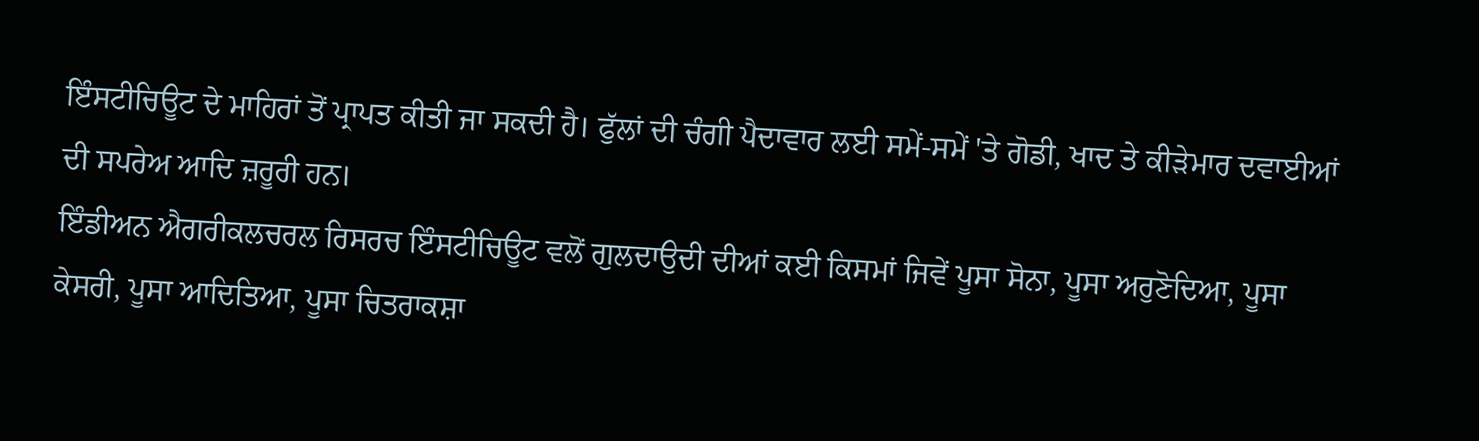ਇੰਸਟੀਚਿਊਟ ਦੇ ਮਾਹਿਰਾਂ ਤੋਂ ਪ੍ਰਾਪਤ ਕੀਤੀ ਜਾ ਸਕਦੀ ਹੈ। ਫੁੱਲਾਂ ਦੀ ਚੰਗੀ ਪੈਦਾਵਾਰ ਲਈ ਸਮੇਂ-ਸਮੇਂ 'ਤੇ ਗੋਡੀ, ਖਾਦ ਤੇ ਕੀੜੇਮਾਰ ਦਵਾਈਆਂ ਦੀ ਸਪਰੇਅ ਆਦਿ ਜ਼ਰੂਰੀ ਹਨ।
ਇੰਡੀਅਨ ਐਗਰੀਕਲਚਰਲ ਰਿਸਰਚ ਇੰਸਟੀਚਿਊਟ ਵਲੋਂ ਗੁਲਦਾਉਦੀ ਦੀਆਂ ਕਈ ਕਿਸਮਾਂ ਜਿਵੇਂ ਪੂਸਾ ਸੋਨਾ, ਪੂਸਾ ਅਰੁਣੋਦਿਆ, ਪੂਸਾ ਕੇਸਰੀ, ਪੂਸਾ ਆਦਿਤਿਆ, ਪੂਸਾ ਚਿਤਰਾਕਸ਼ਾ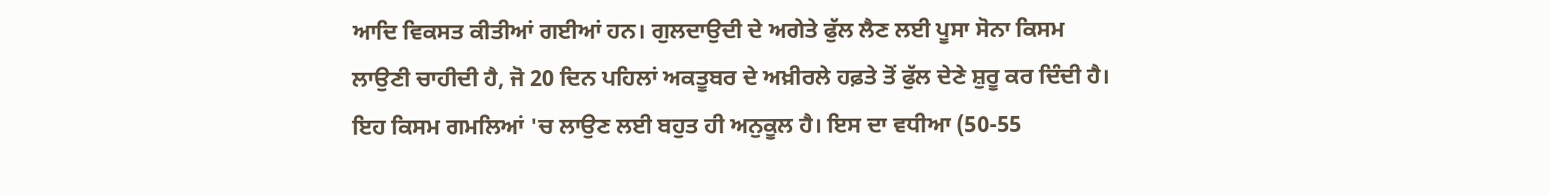ਆਦਿ ਵਿਕਸਤ ਕੀਤੀਆਂ ਗਈਆਂ ਹਨ। ਗੁਲਦਾਉਦੀ ਦੇ ਅਗੇਤੇ ਫੁੱਲ ਲੈਣ ਲਈ ਪੂਸਾ ਸੋਨਾ ਕਿਸਮ ਲਾਉਣੀ ਚਾਹੀਦੀ ਹੈ, ਜੋ 20 ਦਿਨ ਪਹਿਲਾਂ ਅਕਤੂਬਰ ਦੇ ਅਖ਼ੀਰਲੇ ਹਫ਼ਤੇ ਤੋਂ ਫੁੱਲ ਦੇਣੇ ਸ਼ੁਰੂ ਕਰ ਦਿੰਦੀ ਹੈ। ਇਹ ਕਿਸਮ ਗਮਲਿਆਂ 'ਚ ਲਾਉਣ ਲਈ ਬਹੁਤ ਹੀ ਅਨੁਕੂਲ ਹੈ। ਇਸ ਦਾ ਵਧੀਆ (50-55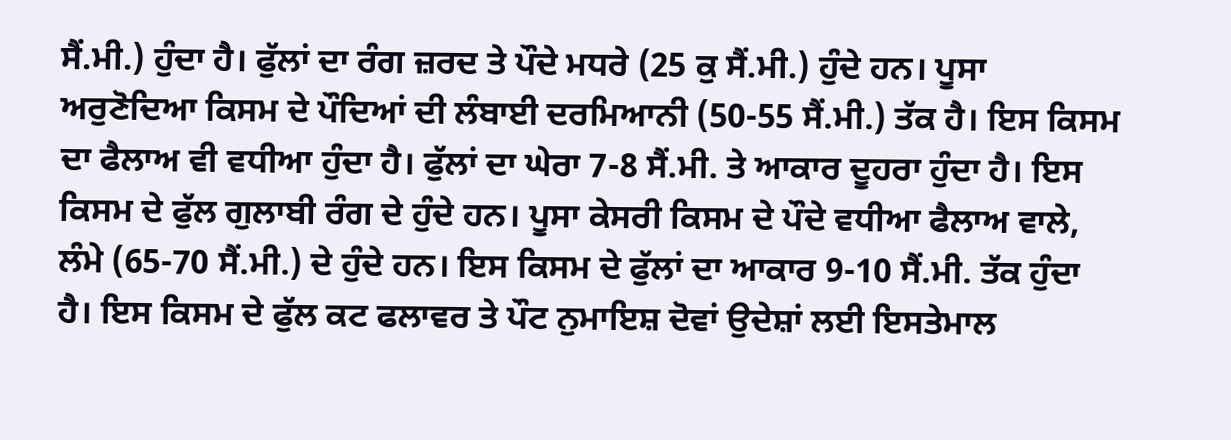ਸੈਂ.ਮੀ.) ਹੁੰਦਾ ਹੈ। ਫੁੱਲਾਂ ਦਾ ਰੰਗ ਜ਼ਰਦ ਤੇ ਪੌਦੇ ਮਧਰੇ (25 ਕੁ ਸੈਂ.ਮੀ.) ਹੁੰਦੇ ਹਨ। ਪੂਸਾ ਅਰੁਣੋਦਿਆ ਕਿਸਮ ਦੇ ਪੌਦਿਆਂ ਦੀ ਲੰਬਾਈ ਦਰਮਿਆਨੀ (50-55 ਸੈਂ.ਮੀ.) ਤੱਕ ਹੈ। ਇਸ ਕਿਸਮ ਦਾ ਫੈਲਾਅ ਵੀ ਵਧੀਆ ਹੁੰਦਾ ਹੈ। ਫੁੱਲਾਂ ਦਾ ਘੇਰਾ 7-8 ਸੈਂ.ਮੀ. ਤੇ ਆਕਾਰ ਦੂਹਰਾ ਹੁੰਦਾ ਹੈ। ਇਸ ਕਿਸਮ ਦੇ ਫੁੱਲ ਗੁਲਾਬੀ ਰੰਗ ਦੇ ਹੁੰਦੇ ਹਨ। ਪੂਸਾ ਕੇਸਰੀ ਕਿਸਮ ਦੇ ਪੌਦੇ ਵਧੀਆ ਫੈਲਾਅ ਵਾਲੇ, ਲੰਮੇ (65-70 ਸੈਂ.ਮੀ.) ਦੇ ਹੁੰਦੇ ਹਨ। ਇਸ ਕਿਸਮ ਦੇ ਫੁੱਲਾਂ ਦਾ ਆਕਾਰ 9-10 ਸੈਂ.ਮੀ. ਤੱਕ ਹੁੰਦਾ ਹੈ। ਇਸ ਕਿਸਮ ਦੇ ਫੁੱਲ ਕਟ ਫਲਾਵਰ ਤੇ ਪੌਟ ਨੁਮਾਇਸ਼ ਦੋਵਾਂ ਉਦੇਸ਼ਾਂ ਲਈ ਇਸਤੇਮਾਲ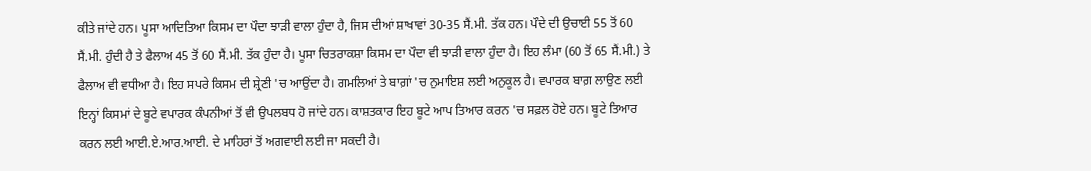ਕੀਤੇ ਜਾਂਦੇ ਹਨ। ਪੂਸਾ ਆਦਿਤਿਆ ਕਿਸਮ ਦਾ ਪੌਦਾ ਝਾੜੀ ਵਾਲਾ ਹੁੰਦਾ ਹੈ, ਜਿਸ ਦੀਆਂ ਸ਼ਾਖਾਵਾਂ 30-35 ਸੈਂ.ਮੀ. ਤੱਕ ਹਨ। ਪੌਦੇ ਦੀ ਉਚਾਈ 55 ਤੋਂ 60 ਸੈਂ.ਮੀ. ਹੁੰਦੀ ਹੈ ਤੇ ਫੈਲਾਅ 45 ਤੋਂ 60 ਸੈਂ.ਮੀ. ਤੱਕ ਹੁੰਦਾ ਹੈ। ਪੂਸਾ ਚਿਤਰਾਕਸ਼ਾ ਕਿਸਮ ਦਾ ਪੌਦਾ ਵੀ ਝਾੜੀ ਵਾਲਾ ਹੁੰਦਾ ਹੈ। ਇਹ ਲੰਮਾ (60 ਤੋਂ 65 ਸੈਂ.ਮੀ.) ਤੇ ਫੈਲਾਅ ਵੀ ਵਧੀਆ ਹੈ। ਇਹ ਸਪਰੇ ਕਿਸਮ ਦੀ ਸ਼੍ਰੇਣੀ 'ਚ ਆਉਂਦਾ ਹੈ। ਗਮਲਿਆਂ ਤੇ ਬਾਗ਼ਾਂ 'ਚ ਨੁਮਾਇਸ਼ ਲਈ ਅਨੁਕੂਲ ਹੈ। ਵਪਾਰਕ ਬਾਗ਼ ਲਾਉਣ ਲਈ ਇਨ੍ਹਾਂ ਕਿਸਮਾਂ ਦੇ ਬੂਟੇ ਵਪਾਰਕ ਕੰਪਨੀਆਂ ਤੋਂ ਵੀ ਉਪਲਬਧ ਹੋ ਜਾਂਦੇ ਹਨ। ਕਾਸ਼ਤਕਾਰ ਇਹ ਬੂਟੇ ਆਪ ਤਿਆਰ ਕਰਨ 'ਚ ਸਫ਼ਲ ਹੋਏ ਹਨ। ਬੂਟੇ ਤਿਆਰ ਕਰਨ ਲਈ ਆਈ.ਏ.ਆਰ.ਆਈ. ਦੇ ਮਾਹਿਰਾਂ ਤੋਂ ਅਗਵਾਈ ਲਈ ਜਾ ਸਕਦੀ ਹੈ।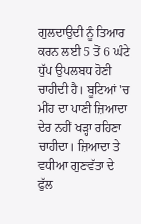ਗੁਲਦਾਉਦੀ ਨੂੰ ਤਿਆਰ ਕਰਨ ਲਈ 5 ਤੋਂ 6 ਘੰਟੇ ਧੁੱਪ ਉਪਲਬਧ ਹੋਣੀ ਚਾਹੀਦੀ ਹੈ। ਬੂਟਿਆਂ 'ਚ ਮੀਂਹ ਦਾ ਪਾਣੀ ਜ਼ਿਆਦਾ ਦੇਰ ਨਹੀਂ ਖੜ੍ਹਾ ਰਹਿਣਾ ਚਾਹੀਦਾ। ਜ਼ਿਆਦਾ ਤੇ ਵਧੀਆ ਗੁਣਵੱਤਾ ਦੇ ਫੁੱਲ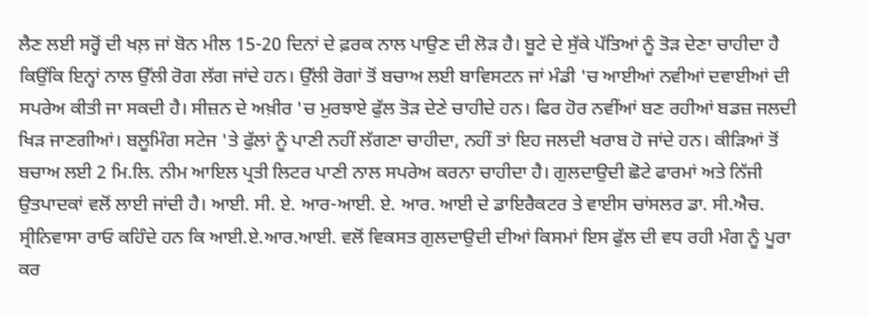ਲੈਣ ਲਈ ਸਰ੍ਹੋਂ ਦੀ ਖਲ਼ ਜਾਂ ਬੋਨ ਮੀਲ 15-20 ਦਿਨਾਂ ਦੇ ਫ਼ਰਕ ਨਾਲ ਪਾਉਣ ਦੀ ਲੋੜ ਹੈ। ਬੂਟੇ ਦੇ ਸੁੱਕੇ ਪੱਤਿਆਂ ਨੂੰ ਤੋੜ ਦੇਣਾ ਚਾਹੀਦਾ ਹੈ ਕਿਉਂਕਿ ਇਨ੍ਹਾਂ ਨਾਲ ਉੱਲੀ ਰੋਗ ਲੱਗ ਜਾਂਦੇ ਹਨ। ਉੱਲੀ ਰੋਗਾਂ ਤੋਂ ਬਚਾਅ ਲਈ ਬਾਵਿਸਟਨ ਜਾਂ ਮੰਡੀ 'ਚ ਆਈਆਂ ਨਵੀਆਂ ਦਵਾਈਆਂ ਦੀ ਸਪਰੇਅ ਕੀਤੀ ਜਾ ਸਕਦੀ ਹੈ। ਸੀਜ਼ਨ ਦੇ ਅਖ਼ੀਰ 'ਚ ਮੁਰਝਾਏ ਫੁੱਲ ਤੋੜ ਦੇਣੇ ਚਾਹੀਦੇ ਹਨ। ਫਿਰ ਹੋਰ ਨਵੀਂਆਂ ਬਣ ਰਹੀਆਂ ਬਡਜ਼ ਜਲਦੀ ਖਿੜ ਜਾਣਗੀਆਂ। ਬਲੂਮਿੰਗ ਸਟੇਜ 'ਤੇ ਫੁੱਲਾਂ ਨੂੰ ਪਾਣੀ ਨਹੀਂ ਲੱਗਣਾ ਚਾਹੀਦਾ, ਨਹੀਂ ਤਾਂ ਇਹ ਜਲਦੀ ਖਰਾਬ ਹੋ ਜਾਂਦੇ ਹਨ। ਕੀੜਿਆਂ ਤੋਂ ਬਚਾਅ ਲਈ 2 ਮਿ.ਲਿ. ਨੀਮ ਆਇਲ ਪ੍ਰਤੀ ਲਿਟਰ ਪਾਣੀ ਨਾਲ ਸਪਰੇਅ ਕਰਨਾ ਚਾਹੀਦਾ ਹੈ। ਗੁਲਦਾਉਦੀ ਛੋਟੇ ਫਾਰਮਾਂ ਅਤੇ ਨਿੱਜੀ ਉਤਪਾਦਕਾਂ ਵਲੋਂ ਲਾਈ ਜਾਂਦੀ ਹੈ। ਆਈ. ਸੀ. ਏ. ਆਰ-ਆਈ. ਏ. ਆਰ. ਆਈ ਦੇ ਡਾਇਰੈਕਟਰ ਤੇ ਵਾਈਸ ਚਾਂਸਲਰ ਡਾ. ਸੀ.ਐਚ. ਸ੍ਰੀਨਿਵਾਸਾ ਰਾਓ ਕਹਿੰਦੇ ਹਨ ਕਿ ਆਈ.ਏ.ਆਰ.ਆਈ. ਵਲੋਂ ਵਿਕਸਤ ਗੁਲਦਾਉਦੀ ਦੀਆਂ ਕਿਸਮਾਂ ਇਸ ਫੁੱਲ ਦੀ ਵਧ ਰਹੀ ਮੰਗ ਨੂੰ ਪੂਰਾ ਕਰ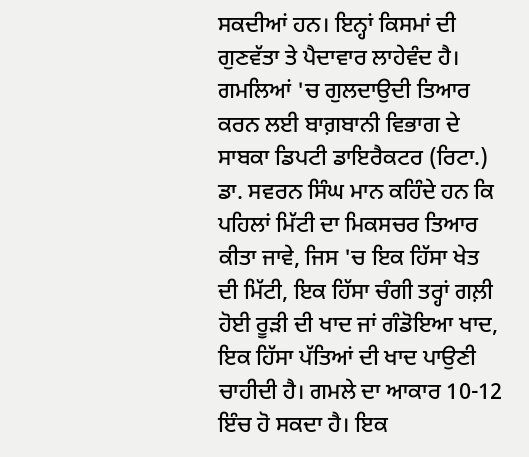ਸਕਦੀਆਂ ਹਨ। ਇਨ੍ਹਾਂ ਕਿਸਮਾਂ ਦੀ ਗੁਣਵੱਤਾ ਤੇ ਪੈਦਾਵਾਰ ਲਾਹੇਵੰਦ ਹੈ।
ਗਮਲਿਆਂ 'ਚ ਗੁਲਦਾਉਦੀ ਤਿਆਰ ਕਰਨ ਲਈ ਬਾਗ਼ਬਾਨੀ ਵਿਭਾਗ ਦੇ ਸਾਬਕਾ ਡਿਪਟੀ ਡਾਇਰੈਕਟਰ (ਰਿਟਾ.) ਡਾ. ਸਵਰਨ ਸਿੰਘ ਮਾਨ ਕਹਿੰਦੇ ਹਨ ਕਿ ਪਹਿਲਾਂ ਮਿੱਟੀ ਦਾ ਮਿਕਸਚਰ ਤਿਆਰ ਕੀਤਾ ਜਾਵੇ, ਜਿਸ 'ਚ ਇਕ ਹਿੱਸਾ ਖੇਤ ਦੀ ਮਿੱਟੀ, ਇਕ ਹਿੱਸਾ ਚੰਗੀ ਤਰ੍ਹਾਂ ਗਲ਼ੀ ਹੋਈ ਰੂੜੀ ਦੀ ਖਾਦ ਜਾਂ ਗੰਡੋਇਆ ਖਾਦ, ਇਕ ਹਿੱਸਾ ਪੱਤਿਆਂ ਦੀ ਖਾਦ ਪਾਉਣੀ ਚਾਹੀਦੀ ਹੈ। ਗਮਲੇ ਦਾ ਆਕਾਰ 10-12 ਇੰਚ ਹੋ ਸਕਦਾ ਹੈ। ਇਕ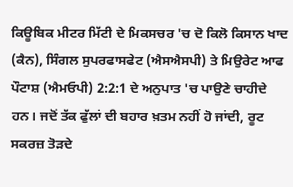ਕਿਊਬਿਕ ਮੀਟਰ ਮਿੱਟੀ ਦੇ ਮਿਕਸਚਰ 'ਚ ਦੋ ਕਿਲੋ ਕਿਸਾਨ ਖਾਦ (ਕੈਨ), ਸਿੰਗਲ ਸੁਪਰਫਾਸਫੇਟ (ਐਸਐਸਪੀ) ਤੇ ਮਿਉਰੇਟ ਆਫ ਪੌਟਾਸ਼ (ਐਮਓਪੀ) 2:2:1 ਦੇ ਅਨੁਪਾਤ 'ਚ ਪਾਉਣੇ ਚਾਹੀਦੇ ਹਨ। ਜਦੋਂ ਤੱਕ ਫੁੱਲਾਂ ਦੀ ਬਹਾਰ ਖ਼ਤਮ ਨਹੀਂ ਹੋ ਜਾਂਦੀ, ਰੂਟ ਸਕਰਜ਼ ਤੋੜਦੇ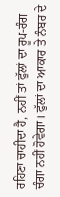ਰਹਿਣਾ ਚਾਹੀਦਾ ਹੈ, ਨਹੀਂ ਤਾਂ ਫੁੱਲਾਂ ਦਾ ਰੂਪ-ਰੰਗ ਚੰਗਾ ਨਹੀਂ ਹੋਵੇਗਾ। ਫੁੱਲਾਂ ਦਾ ਆਕਾਰ ਤੇ ਨੰਬਰ ਦੇ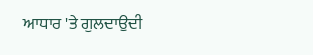ਆਧਾਰ 'ਤੇ ਗੁਲਦਾਉਦੀ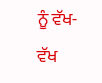ਨੂੰ ਵੱਖ-ਵੱਖ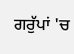ਗਰੁੱਪਾਂ 'ਚ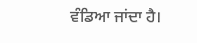ਵੰਡਿਆ ਜਾਂਦਾ ਹੈ।